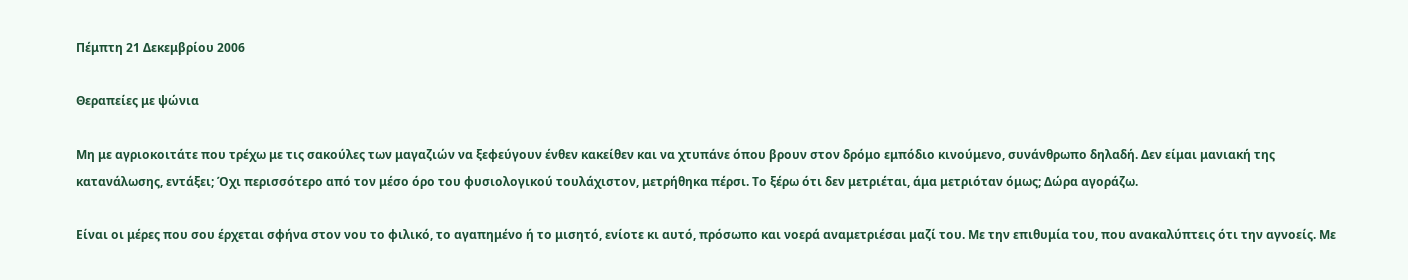Πέμπτη 21 Δεκεμβρίου 2006

Θεραπείες με ψώνια

Μη με αγριοκοιτάτε που τρέχω με τις σακούλες των μαγαζιών να ξεφεύγουν ένθεν κακείθεν και να χτυπάνε όπου βρουν στον δρόμο εμπόδιο κινούμενο, συνάνθρωπο δηλαδή. Δεν είμαι μανιακή της κατανάλωσης, εντάξει; Όχι περισσότερο από τον μέσο όρο του φυσιολογικού τουλάχιστον, μετρήθηκα πέρσι. Το ξέρω ότι δεν μετριέται, άμα μετριόταν όμως; Δώρα αγοράζω.

Είναι οι μέρες που σου έρχεται σφήνα στον νου το φιλικό, το αγαπημένο ή το μισητό, ενίοτε κι αυτό, πρόσωπο και νοερά αναμετριέσαι μαζί του. Με την επιθυμία του, που ανακαλύπτεις ότι την αγνοείς. Με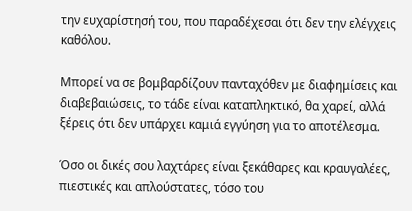την ευχαρίστησή του, που παραδέχεσαι ότι δεν την ελέγχεις καθόλου.

Μπορεί να σε βομβαρδίζουν πανταχόθεν με διαφημίσεις και διαβεβαιώσεις, το τάδε είναι καταπληκτικό, θα χαρεί, αλλά ξέρεις ότι δεν υπάρχει καμιά εγγύηση για το αποτέλεσμα.

Όσο οι δικές σου λαχτάρες είναι ξεκάθαρες και κραυγαλέες, πιεστικές και απλούστατες, τόσο του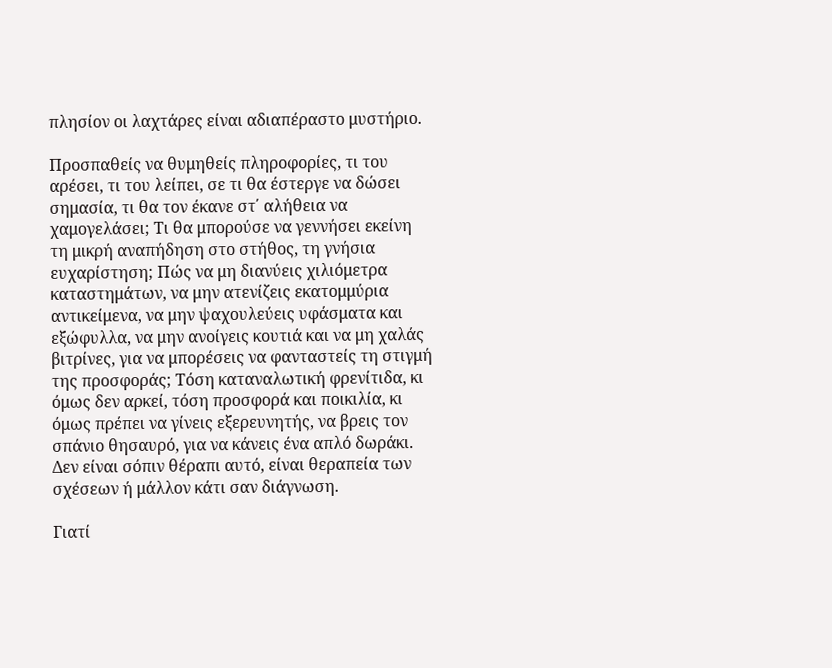πλησίον οι λαχτάρες είναι αδιαπέραστο μυστήριο.

Προσπαθείς να θυμηθείς πληροφορίες, τι του αρέσει, τι του λείπει, σε τι θα έστεργε να δώσει σημασία, τι θα τον έκανε στ΄ αλήθεια να χαμογελάσει; Τι θα μπορούσε να γεννήσει εκείνη τη μικρή αναπήδηση στο στήθος, τη γνήσια ευχαρίστηση; Πώς να μη διανύεις χιλιόμετρα καταστημάτων, να μην ατενίζεις εκατομμύρια αντικείμενα, να μην ψαχουλεύεις υφάσματα και εξώφυλλα, να μην ανοίγεις κουτιά και να μη χαλάς βιτρίνες, για να μπορέσεις να φανταστείς τη στιγμή της προσφοράς; Τόση καταναλωτική φρενίτιδα, κι όμως δεν αρκεί, τόση προσφορά και ποικιλία, κι όμως πρέπει να γίνεις εξερευνητής, να βρεις τον σπάνιο θησαυρό, για να κάνεις ένα απλό δωράκι. Δεν είναι σόπιν θέραπι αυτό, είναι θεραπεία των σχέσεων ή μάλλον κάτι σαν διάγνωση.

Γιατί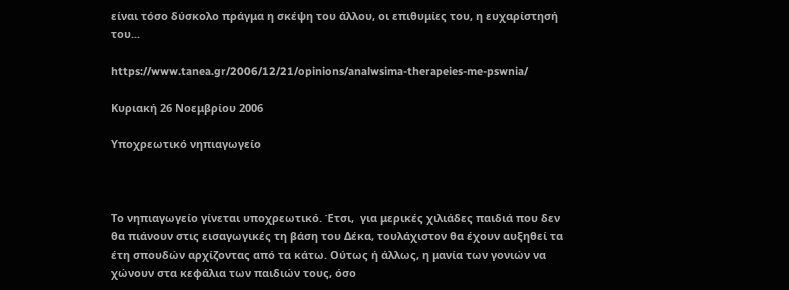είναι τόσο δύσκολο πράγμα η σκέψη του άλλου, οι επιθυμίες του, η ευχαρίστησή του...

https://www.tanea.gr/2006/12/21/opinions/analwsima-therapeies-me-pswnia/

Κυριακή 26 Νοεμβρίου 2006

Υποχρεωτικό νηπιαγωγείο



Το νηπιαγωγείο γίνεται υποχρεωτικό. Έτσι,  για μερικές χιλιάδες παιδιά που δεν θα πιάνουν στις εισαγωγικές τη βάση του Δέκα, τουλάχιστον θα έχουν αυξηθεί τα έτη σπουδών αρχίζοντας από τα κάτω. Ούτως ή άλλως, η μανία των γονιών να χώνουν στα κεφάλια των παιδιών τους, όσο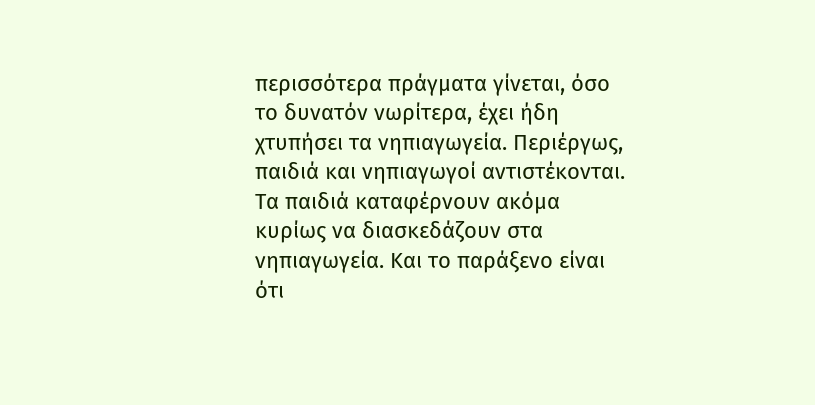περισσότερα πράγματα γίνεται, όσο το δυνατόν νωρίτερα, έχει ήδη χτυπήσει τα νηπιαγωγεία. Περιέργως, παιδιά και νηπιαγωγοί αντιστέκονται. Τα παιδιά καταφέρνουν ακόμα κυρίως να διασκεδάζουν στα νηπιαγωγεία. Και το παράξενο είναι ότι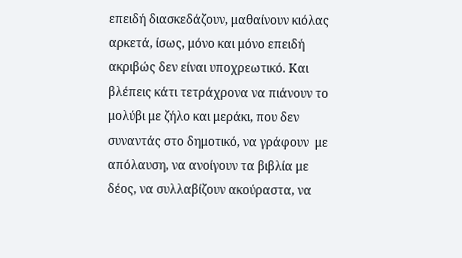επειδή διασκεδάζουν, μαθαίνουν κιόλας αρκετά, ίσως, μόνο και μόνο επειδή ακριβώς δεν είναι υποχρεωτικό. Και βλέπεις κάτι τετράχρονα να πιάνουν το μολύβι με ζήλο και μεράκι, που δεν συναντάς στο δημοτικό, να γράφουν  με απόλαυση, να ανοίγουν τα βιβλία με δέος, να συλλαβίζουν ακούραστα, να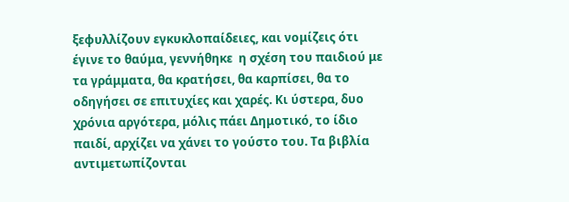ξεφυλλίζουν εγκυκλοπαίδειες, και νομίζεις ότι έγινε το θαύμα, γεννήθηκε  η σχέση του παιδιού με τα γράμματα, θα κρατήσει, θα καρπίσει, θα το οδηγήσει σε επιτυχίες και χαρές. Κι ύστερα, δυο χρόνια αργότερα, μόλις πάει Δημοτικό, το ίδιο παιδί, αρχίζει να χάνει το γούστο του. Τα βιβλία αντιμετωπίζονται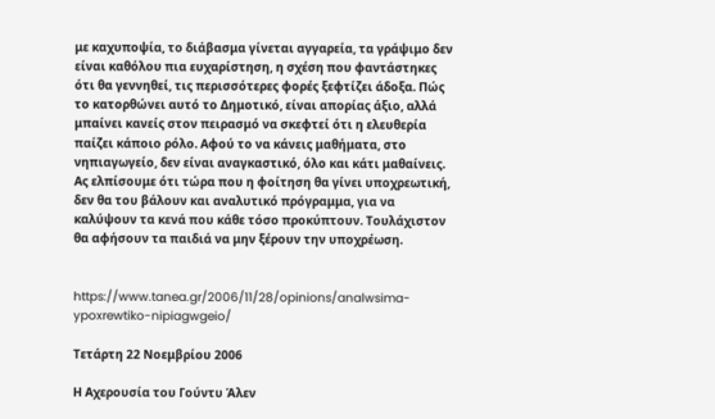με καχυποψία, το διάβασμα γίνεται αγγαρεία, τα γράψιμο δεν είναι καθόλου πια ευχαρίστηση, η σχέση που φαντάστηκες ότι θα γεννηθεί, τις περισσότερες φορές ξεφτίζει άδοξα. Πώς το κατορθώνει αυτό το Δημοτικό, είναι απορίας άξιο, αλλά μπαίνει κανείς στον πειρασμό να σκεφτεί ότι η ελευθερία παίζει κάποιο ρόλο. Αφού το να κάνεις μαθήματα, στο νηπιαγωγείο, δεν είναι αναγκαστικό, όλο και κάτι μαθαίνεις. Ας ελπίσουμε ότι τώρα που η φοίτηση θα γίνει υποχρεωτική, δεν θα του βάλουν και αναλυτικό πρόγραμμα, για να καλύψουν τα κενά που κάθε τόσο προκύπτουν. Τουλάχιστον θα αφήσουν τα παιδιά να μην ξέρουν την υποχρέωση.


https://www.tanea.gr/2006/11/28/opinions/analwsima-ypoxrewtiko-nipiagwgeio/

Τετάρτη 22 Νοεμβρίου 2006

Η Αχερουσία του Γούντυ Άλεν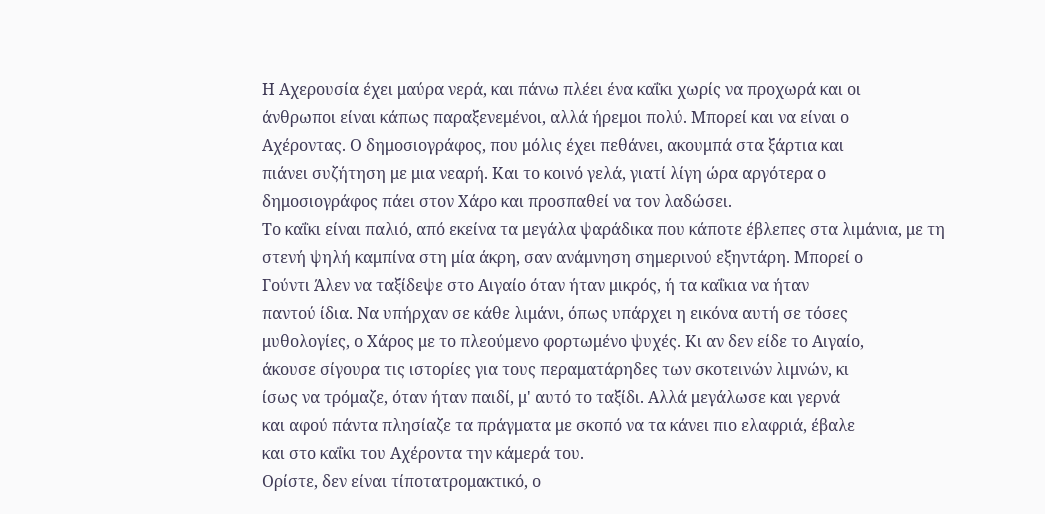Η Αχερουσία έχει μαύρα νερά, και πάνω πλέει ένα καΐκι χωρίς να προχωρά και οι
άνθρωποι είναι κάπως παραξενεμένοι, αλλά ήρεμοι πολύ. Μπορεί και να είναι ο
Αχέροντας. Ο δημοσιογράφος, που μόλις έχει πεθάνει, ακουμπά στα ξάρτια και
πιάνει συζήτηση με μια νεαρή. Και το κοινό γελά, γιατί λίγη ώρα αργότερα ο
δημοσιογράφος πάει στον Χάρο και προσπαθεί να τον λαδώσει.
Το καΐκι είναι παλιό, από εκείνα τα μεγάλα ψαράδικα που κάποτε έβλεπες στα λιμάνια, με τη
στενή ψηλή καμπίνα στη μία άκρη, σαν ανάμνηση σημερινού εξηντάρη. Μπορεί ο
Γούντι Άλεν να ταξίδεψε στο Αιγαίο όταν ήταν μικρός, ή τα καΐκια να ήταν
παντού ίδια. Να υπήρχαν σε κάθε λιμάνι, όπως υπάρχει η εικόνα αυτή σε τόσες
μυθολογίες, ο Χάρος με το πλεούμενο φορτωμένο ψυχές. Κι αν δεν είδε το Αιγαίο,
άκουσε σίγουρα τις ιστορίες για τους περαματάρηδες των σκοτεινών λιμνών, κι
ίσως να τρόμαζε, όταν ήταν παιδί, μ' αυτό το ταξίδι. Αλλά μεγάλωσε και γερνά
και αφού πάντα πλησίαζε τα πράγματα με σκοπό να τα κάνει πιο ελαφριά, έβαλε
και στο καΐκι του Αχέροντα την κάμερά του.
Ορίστε, δεν είναι τίποτατρομακτικό, ο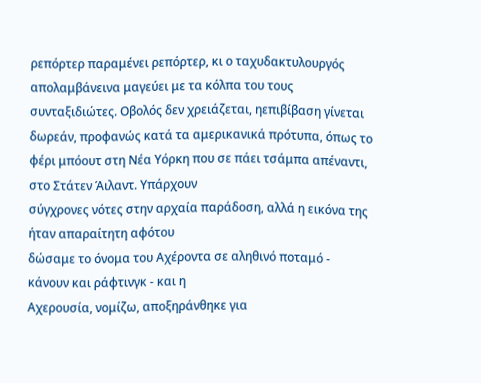ρεπόρτερ παραμένει ρεπόρτερ, κι ο ταχυδακτυλουργός απολαμβάνεινα μαγεύει με τα κόλπα του τους συνταξιδιώτες. Οβολός δεν χρειάζεται, ηεπιβίβαση γίνεται δωρεάν, προφανώς κατά τα αμερικανικά πρότυπα, όπως το φέρι μπόουτ στη Νέα Υόρκη που σε πάει τσάμπα απέναντι, στο Στάτεν Άιλαντ. Υπάρχουν
σύγχρονες νότες στην αρχαία παράδοση, αλλά η εικόνα της ήταν απαραίτητη αφότου
δώσαμε το όνομα του Αχέροντα σε αληθινό ποταμό - κάνουν και ράφτινγκ - και η
Αχερουσία, νομίζω, αποξηράνθηκε για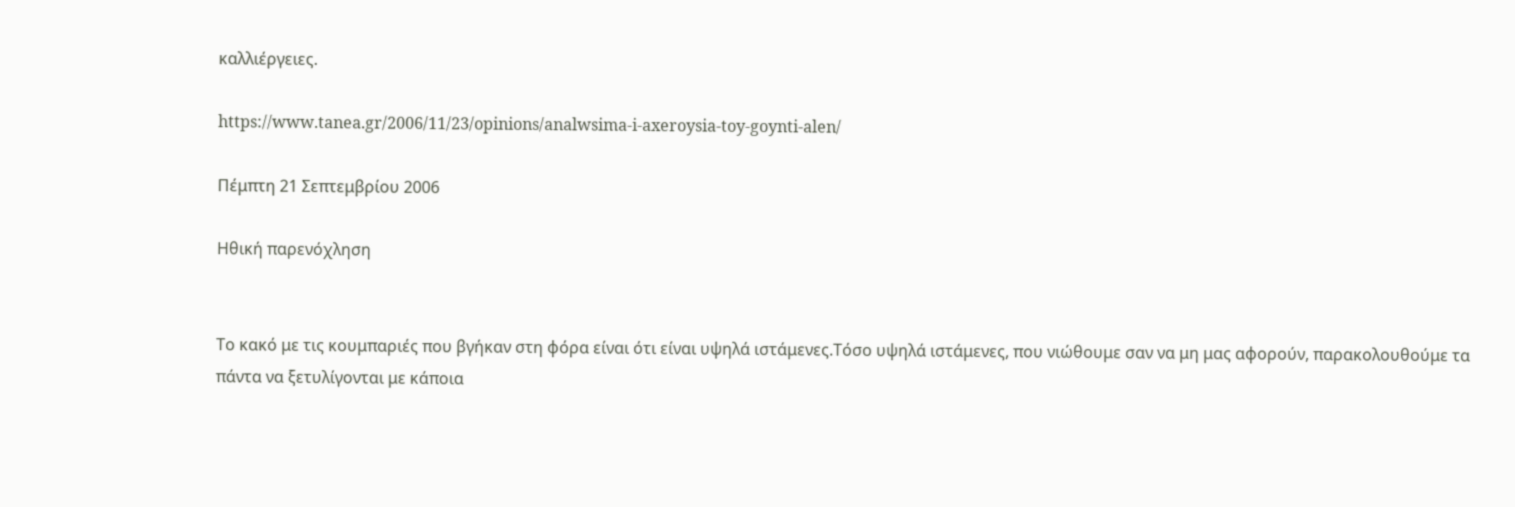καλλιέργειες.

https://www.tanea.gr/2006/11/23/opinions/analwsima-i-axeroysia-toy-goynti-alen/

Πέμπτη 21 Σεπτεμβρίου 2006

Ηθική παρενόχληση


Το κακό με τις κουμπαριές που βγήκαν στη φόρα είναι ότι είναι υψηλά ιστάμενες.Τόσο υψηλά ιστάμενες, που νιώθουμε σαν να μη μας αφορούν, παρακολουθούμε τα πάντα να ξετυλίγονται με κάποια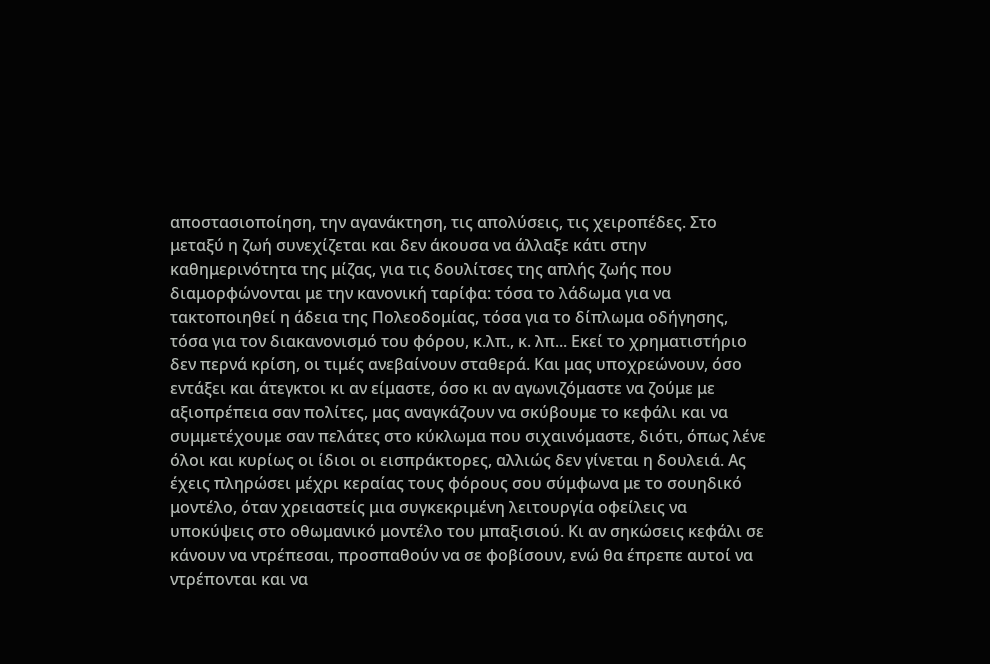αποστασιοποίηση, την αγανάκτηση, τις απολύσεις, τις χειροπέδες. Στο μεταξύ η ζωή συνεχίζεται και δεν άκουσα να άλλαξε κάτι στην καθημερινότητα της μίζας, για τις δουλίτσες της απλής ζωής που διαμορφώνονται με την κανονική ταρίφα: τόσα το λάδωμα για να τακτοποιηθεί η άδεια της Πολεοδομίας, τόσα για το δίπλωμα οδήγησης, τόσα για τον διακανονισμό του φόρου, κ.λπ., κ. λπ... Εκεί το χρηματιστήριο δεν περνά κρίση, οι τιμές ανεβαίνουν σταθερά. Και μας υποχρεώνουν, όσο εντάξει και άτεγκτοι κι αν είμαστε, όσο κι αν αγωνιζόμαστε να ζούμε με αξιοπρέπεια σαν πολίτες, μας αναγκάζουν να σκύβουμε το κεφάλι και να συμμετέχουμε σαν πελάτες στο κύκλωμα που σιχαινόμαστε, διότι, όπως λένε όλοι και κυρίως οι ίδιοι οι εισπράκτορες, αλλιώς δεν γίνεται η δουλειά. Ας έχεις πληρώσει μέχρι κεραίας τους φόρους σου σύμφωνα με το σουηδικό μοντέλο, όταν χρειαστείς μια συγκεκριμένη λειτουργία οφείλεις να υποκύψεις στο οθωμανικό μοντέλο του μπαξισιού. Κι αν σηκώσεις κεφάλι σε κάνουν να ντρέπεσαι, προσπαθούν να σε φοβίσουν, ενώ θα έπρεπε αυτοί να ντρέπονται και να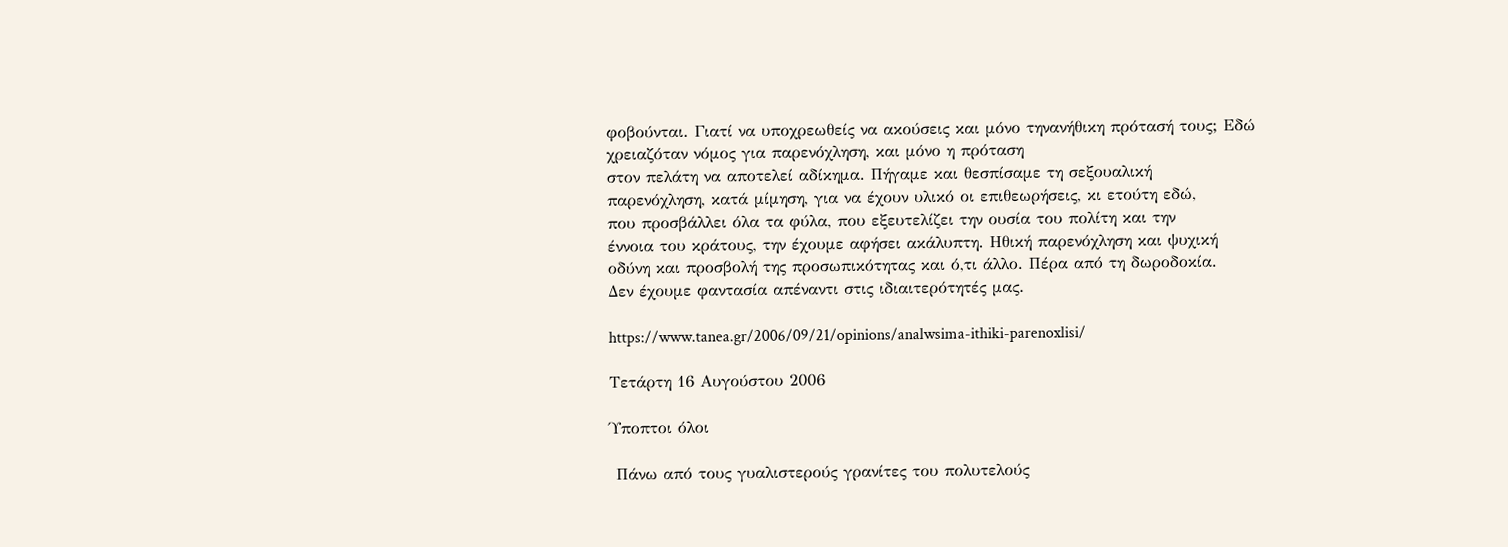φοβούνται. Γιατί να υποχρεωθείς να ακούσεις και μόνο τηνανήθικη πρότασή τους; Εδώ χρειαζόταν νόμος για παρενόχληση, και μόνο η πρόταση
στον πελάτη να αποτελεί αδίκημα. Πήγαμε και θεσπίσαμε τη σεξουαλική
παρενόχληση, κατά μίμηση, για να έχουν υλικό οι επιθεωρήσεις, κι ετούτη εδώ,
που προσβάλλει όλα τα φύλα, που εξευτελίζει την ουσία του πολίτη και την
έννοια του κράτους, την έχουμε αφήσει ακάλυπτη. Ηθική παρενόχληση και ψυχική
οδύνη και προσβολή της προσωπικότητας και ό,τι άλλο. Πέρα από τη δωροδοκία.
Δεν έχουμε φαντασία απέναντι στις ιδιαιτερότητές μας.

https://www.tanea.gr/2006/09/21/opinions/analwsima-ithiki-parenoxlisi/

Τετάρτη 16 Αυγούστου 2006

Ύποπτοι όλοι

 Πάνω από τους γυαλιστερούς γρανίτες του πολυτελούς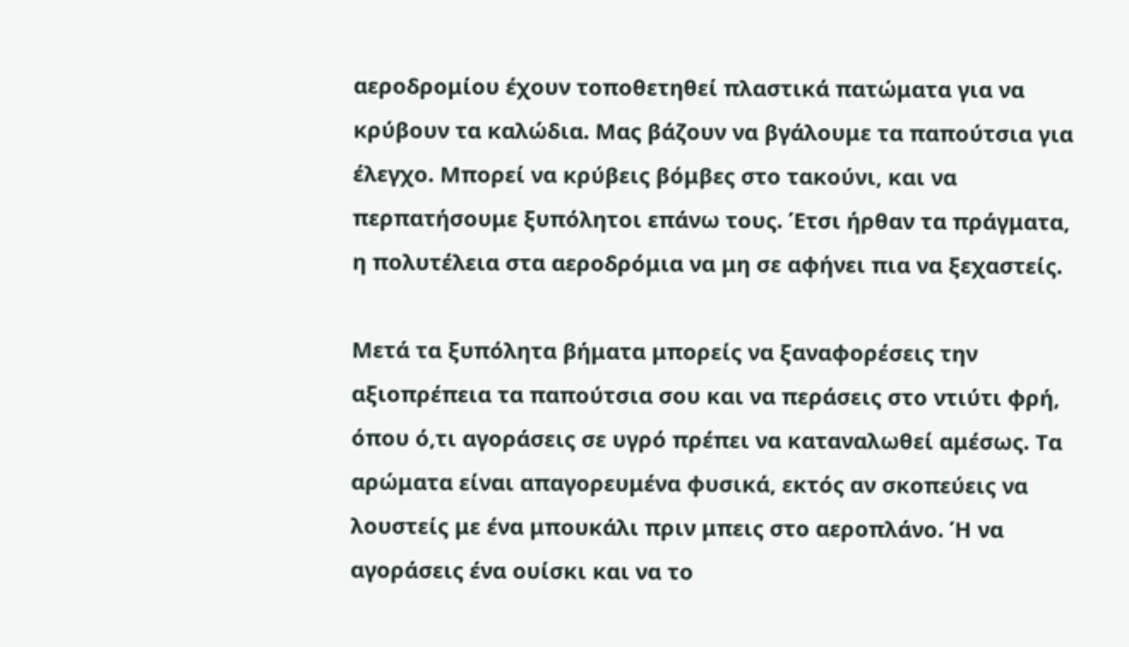αεροδρομίου έχουν τοποθετηθεί πλαστικά πατώματα για να κρύβουν τα καλώδια. Μας βάζουν να βγάλουμε τα παπούτσια για έλεγχο. Μπορεί να κρύβεις βόμβες στο τακούνι, και να περπατήσουμε ξυπόλητοι επάνω τους. Έτσι ήρθαν τα πράγματα, η πολυτέλεια στα αεροδρόμια να μη σε αφήνει πια να ξεχαστείς.

Μετά τα ξυπόλητα βήματα μπορείς να ξαναφορέσεις την αξιοπρέπεια τα παπούτσια σου και να περάσεις στο ντιύτι φρή, όπου ό,τι αγοράσεις σε υγρό πρέπει να καταναλωθεί αμέσως. Τα αρώματα είναι απαγορευμένα φυσικά, εκτός αν σκοπεύεις να λουστείς με ένα μπουκάλι πριν μπεις στο αεροπλάνο. Ή να αγοράσεις ένα ουίσκι και να το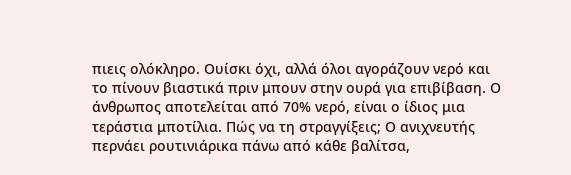πιεις ολόκληρο. Ουίσκι όχι, αλλά όλοι αγοράζουν νερό και το πίνουν βιαστικά πριν μπουν στην ουρά για επιβίβαση. Ο άνθρωπος αποτελείται από 70% νερό, είναι ο ίδιος μια τεράστια μποτίλια. Πώς να τη στραγγίξεις; Ο ανιχνευτής περνάει ρουτινιάρικα πάνω από κάθε βαλίτσα,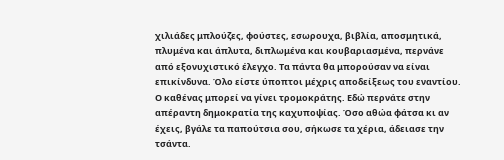χιλιάδες μπλούζες, φούστες, εσωρουχα, βιβλία, αποσμητικά, πλυμένα και άπλυτα, διπλωμένα και κουβαριασμένα, περνάνε από εξονυχιστικό έλεγχο. Τα πάντα θα μπορούσαν να είναι επικίνδυνα. Όλο είστε ύποπτοι μέχρις αποδείξεως του εναντίου. Ο καθένας μπορεί να γίνει τρομοκράτης. Εδώ περνάτε στην απέραντη δημοκρατία της καχυποψίας. Όσο αθώα φάτσα κι αν έχεις, βγάλε τα παπούτσια σου, σήκωσε τα χέρια, άδειασε την τσάντα.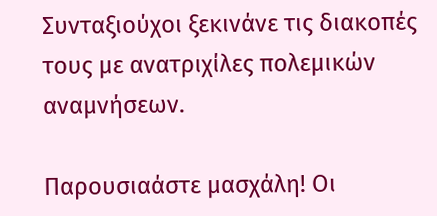Συνταξιούχοι ξεκινάνε τις διακοπές τους με ανατριχίλες πολεμικών αναμνήσεων.

Παρουσιαάστε μασχάλη! Οι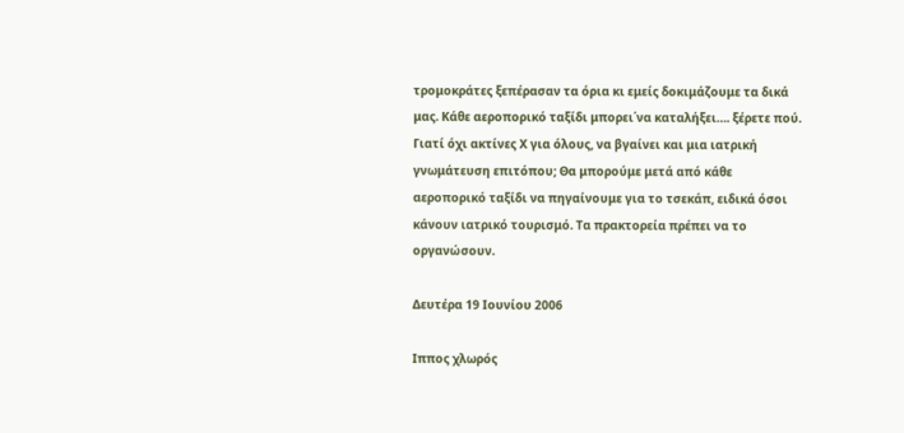τρομοκράτες ξεπέρασαν τα όρια κι εμείς δοκιμάζουμε τα δικά μας. Κάθε αεροπορικό ταξίδι μπορει΄να καταλήξει…. ξέρετε πού. Γιατί όχι ακτίνες Χ για όλους, να βγαίνει και μια ιατρική γνωμάτευση επιτόπου; Θα μπορούμε μετά από κάθε αεροπορικό ταξίδι να πηγαίνουμε για το τσεκάπ, ειδικά όσοι κάνουν ιατρικό τουρισμό. Τα πρακτορεία πρέπει να το οργανώσουν.

Δευτέρα 19 Ιουνίου 2006

Iππος χλωρός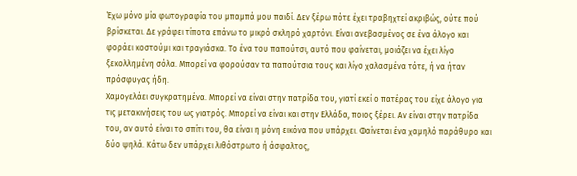Έχω μόνο μία φωτογραφία του μπαμπά μου παιδί. Δεν ξέρω πότε έχει τραβηχτεί ακριβώς, ούτε πού βρίσκεται. Δε γράφει τίποτα επάνω το μικρό σκληρό χαρτόνι. Είναι ανεβασμένος σε ένα άλογο και φοράει κοστούμι και τραγιάσκα. Το ένα του παπούτσι, αυτό που φαίνεται, μοιάζει να έχει λίγο ξεκολλημένη σόλα. Μπορεί να φορούσαν τα παπούτσια τους και λίγο χαλασμένα τότε, ή να ήταν πρόσφυγας ήδη.
Χαμογελάει συγκρατημένα. Μπορεί να είναι στην πατρίδα του, γιατί εκεί ο πατέρας του είχε άλογο για τις μετακινήσεις του ως γιατρός. Μπορεί να είναι και στην Ελλάδα, ποιος ξέρει. Αν είναι στην πατρίδα του, αν αυτό είναι το σπίτι του, θα είναι η μόνη εικόνα που υπάρχει. Φαίνεται ένα χαμηλό παράθυρο και δύο ψηλά. Κάτω δεν υπάρχει λιθόστρωτο ή άσφαλτος,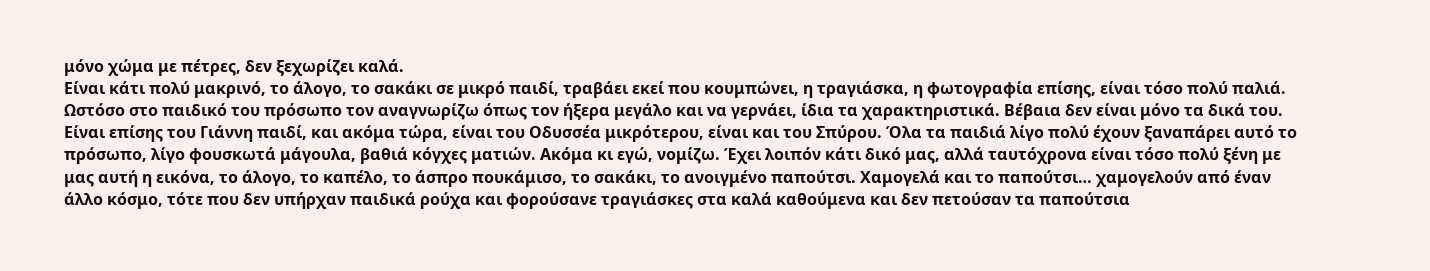μόνο χώμα με πέτρες, δεν ξεχωρίζει καλά.
Είναι κάτι πολύ μακρινό, το άλογο, το σακάκι σε μικρό παιδί, τραβάει εκεί που κουμπώνει, η τραγιάσκα, η φωτογραφία επίσης, είναι τόσο πολύ παλιά. Ωστόσο στο παιδικό του πρόσωπο τον αναγνωρίζω όπως τον ήξερα μεγάλο και να γερνάει, ίδια τα χαρακτηριστικά. Βέβαια δεν είναι μόνο τα δικά του. Είναι επίσης του Γιάννη παιδί, και ακόμα τώρα, είναι του Οδυσσέα μικρότερου, είναι και του Σπύρου. Όλα τα παιδιά λίγο πολύ έχουν ξαναπάρει αυτό το πρόσωπο, λίγο φουσκωτά μάγουλα, βαθιά κόγχες ματιών. Ακόμα κι εγώ, νομίζω. Έχει λοιπόν κάτι δικό μας, αλλά ταυτόχρονα είναι τόσο πολύ ξένη με μας αυτή η εικόνα, το άλογο, το καπέλο, το άσπρο πουκάμισο, το σακάκι, το ανοιγμένο παπούτσι. Χαμογελά και το παπούτσι… χαμογελούν από έναν άλλο κόσμο, τότε που δεν υπήρχαν παιδικά ρούχα και φορούσανε τραγιάσκες στα καλά καθούμενα και δεν πετούσαν τα παπούτσια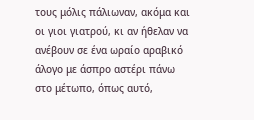τους μόλις πάλιωναν, ακόμα και οι γιοι γιατρού, κι αν ήθελαν να ανέβουν σε ένα ωραίο αραβικό άλογο με άσπρο αστέρι πάνω στο μέτωπο, όπως αυτό,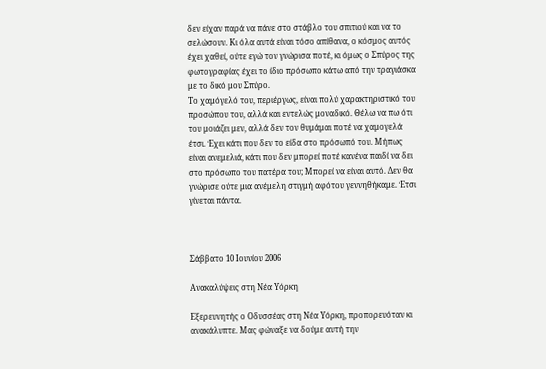δεν είχαν παρά να πάνε στο στάβλο του σπιτιού και να το σελώσουν. Κι όλα αυτά είναι τόσο απίθανα, ο κόσμος αυτός έχει χαθεί, ούτε εγώ τον γνώρισα ποτέ, κι όμως ο Σπύρος της φωτογραφίας έχει το ίδιο πρόσωπο κάτω από την τραγιάσκα με το δικό μου Σπύρο.
Το χαμόγελό του, περιέργως, είναι πολύ χαρακτηριστικό του προσώπου του, αλλά και εντελώς μοναδικό. Θέλω να πω ότι του μοιάζει μεν, αλλά δεν τον θυμάμαι ποτέ να χαμογελά έτσι. Έχει κάτι που δεν το είδα στο πρόσωπό του. Μήπως είναι ανεμελιά, κάτι που δεν μπορεί ποτέ κανένα παιδί να δει στο πρόσωπο του πατέρα του; Μπορεί να είναι αυτό. Δεν θα γνώρισε ούτε μια ανέμελη στιγμή αφότου γεννηθήκαμε. Έτσι γίνεται πάντα.



Σάββατο 10 Ιουνίου 2006

Ανακαλύψεις στη Νέα Υόρκη

Εξερευνητής ο Οδυσσέας στη Νέα Υόρκη, προπορευόταν κι ανακάλυπτε. Μας φώναξε να δούμε αυτή την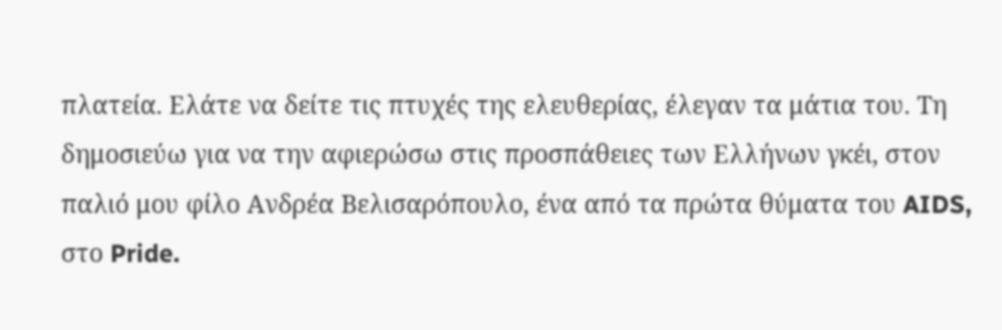πλατεία. Ελάτε να δείτε τις πτυχές της ελευθερίας, έλεγαν τα μάτια του. Τη δημοσιεύω για να την αφιερώσω στις προσπάθειες των Ελλήνων γκέι, στον παλιό μου φίλο Ανδρέα Βελισαρόπουλο, ένα από τα πρώτα θύματα του AIDS, στο Pride.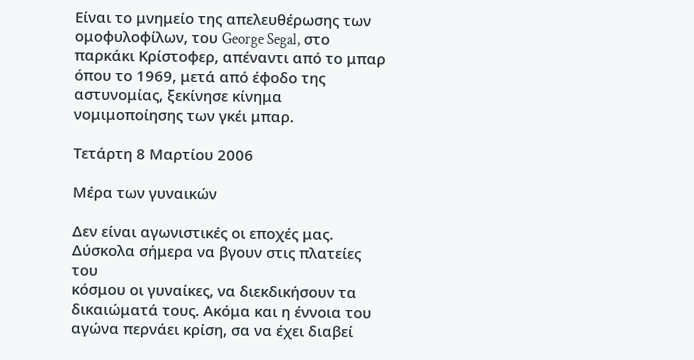Είναι το μνημείο της απελευθέρωσης των ομοφυλοφίλων, του George Segal, στο παρκάκι Κρίστοφερ, απέναντι από το μπαρ όπου το 1969, μετά από έφοδο της αστυνομίας, ξεκίνησε κίνημα νομιμοποίησης των γκέι μπαρ.

Τετάρτη 8 Μαρτίου 2006

Μέρα των γυναικών

Δεν είναι αγωνιστικές οι εποχές μας. Δύσκολα σήμερα να βγουν στις πλατείες του
κόσμου οι γυναίκες, να διεκδικήσουν τα δικαιώματά τους. Ακόμα και η έννοια του
αγώνα περνάει κρίση, σα να έχει διαβεί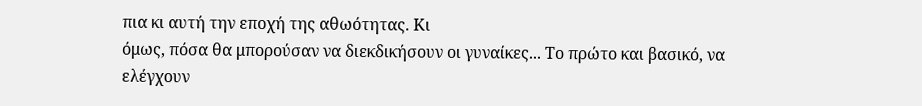πια κι αυτή την εποχή της αθωότητας. Κι
όμως, πόσα θα μπορούσαν να διεκδικήσουν οι γυναίκες... Το πρώτο και βασικό, να
ελέγχουν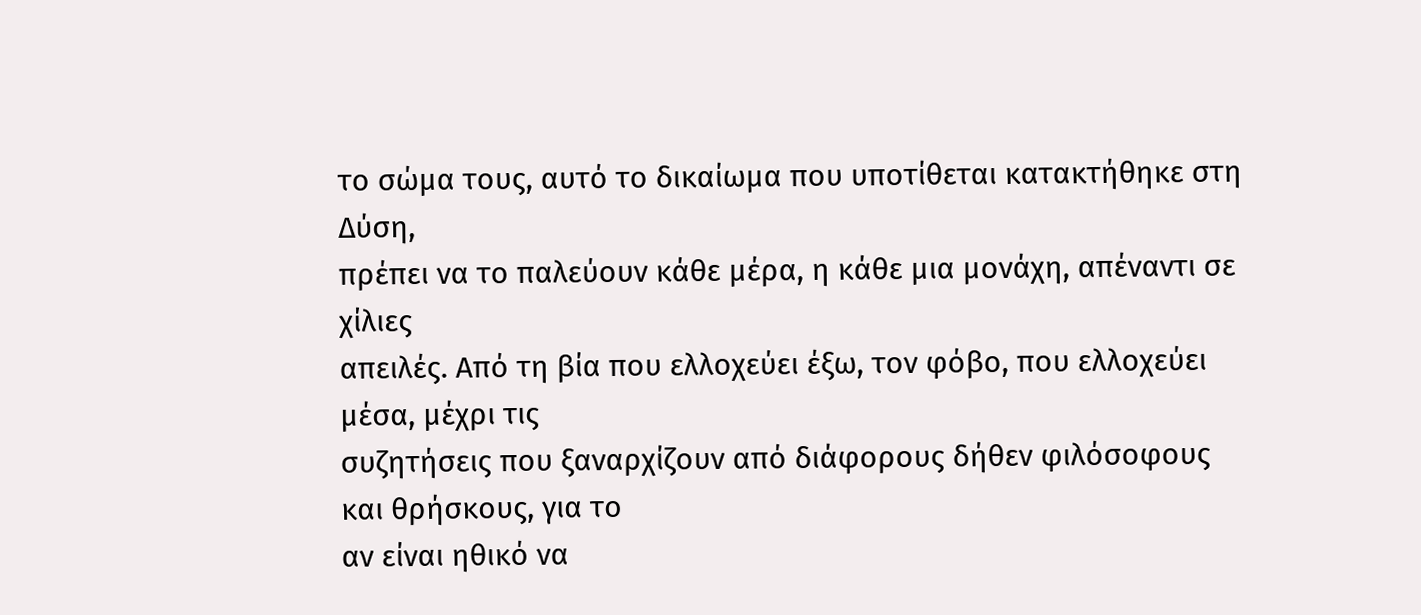το σώμα τους, αυτό το δικαίωμα που υποτίθεται κατακτήθηκε στη Δύση,
πρέπει να το παλεύουν κάθε μέρα, η κάθε μια μονάχη, απέναντι σε χίλιες
απειλές. Από τη βία που ελλοχεύει έξω, τον φόβο, που ελλοχεύει μέσα, μέχρι τις
συζητήσεις που ξαναρχίζουν από διάφορους δήθεν φιλόσοφους και θρήσκους, για το
αν είναι ηθικό να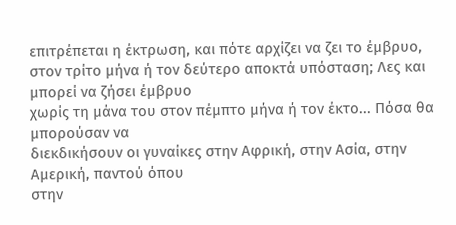επιτρέπεται η έκτρωση, και πότε αρχίζει να ζει το έμβρυο,
στον τρίτο μήνα ή τον δεύτερο αποκτά υπόσταση; Λες και μπορεί να ζήσει έμβρυο
χωρίς τη μάνα του στον πέμπτο μήνα ή τον έκτο... Πόσα θα μπορούσαν να
διεκδικήσουν οι γυναίκες στην Αφρική, στην Ασία, στην Αμερική, παντού όπου
στην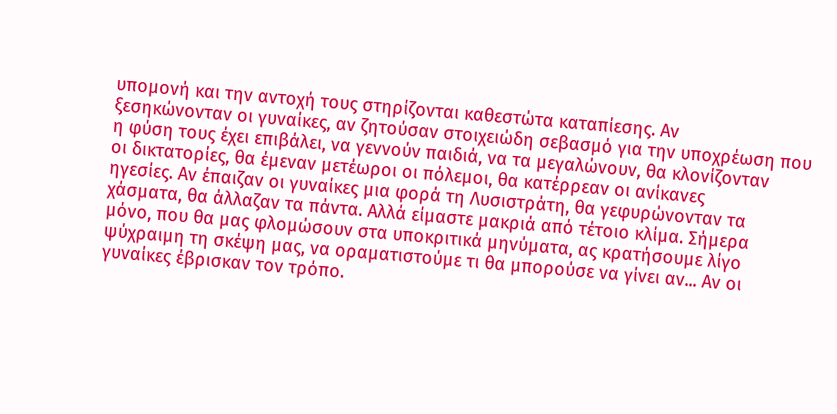υπομονή και την αντοχή τους στηρίζονται καθεστώτα καταπίεσης. Αν
ξεσηκώνονταν οι γυναίκες, αν ζητούσαν στοιχειώδη σεβασμό για την υποχρέωση που
η φύση τους έχει επιβάλει, να γεννούν παιδιά, να τα μεγαλώνουν, θα κλονίζονταν
οι δικτατορίες, θα έμεναν μετέωροι οι πόλεμοι, θα κατέρρεαν οι ανίκανες
ηγεσίες. Αν έπαιζαν οι γυναίκες μια φορά τη Λυσιστράτη, θα γεφυρώνονταν τα
χάσματα, θα άλλαζαν τα πάντα. Αλλά είμαστε μακριά από τέτοιο κλίμα. Σήμερα
μόνο, που θα μας φλομώσουν στα υποκριτικά μηνύματα, ας κρατήσουμε λίγο
ψύχραιμη τη σκέψη μας, να οραματιστούμε τι θα μπορούσε να γίνει αν... Αν οι
γυναίκες έβρισκαν τον τρόπο.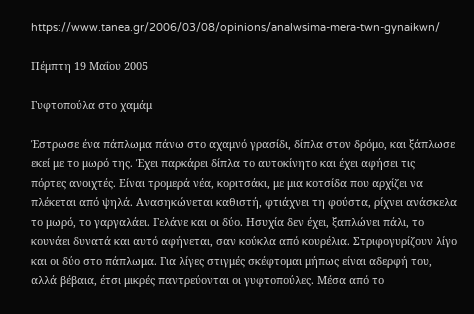https://www.tanea.gr/2006/03/08/opinions/analwsima-mera-twn-gynaikwn/

Πέμπτη 19 Μαΐου 2005

Γυφτοπούλα στο χαμάμ

Έστρωσε ένα πάπλωμα πάνω στο αχαμνό γρασίδι, δίπλα στον δρόμο, και ξάπλωσε
εκεί με το μωρό της. Έχει παρκάρει δίπλα το αυτοκίνητο και έχει αφήσει τις
πόρτες ανοιχτές. Είναι τρομερά νέα, κοριτσάκι, με μια κοτσίδα που αρχίζει να
πλέκεται από ψηλά. Ανασηκώνεται καθιστή, φτιάχνει τη φούστα, ρίχνει ανάσκελα
το μωρό, το γαργαλάει. Γελάνε και οι δύο. Ησυχία δεν έχει, ξαπλώνει πάλι, το
κουνάει δυνατά και αυτό αφήνεται, σαν κούκλα από κουρέλια. Στριφογυρίζουν λίγο
και οι δύο στο πάπλωμα. Για λίγες στιγμές σκέφτομαι μήπως είναι αδερφή του,
αλλά βέβαια, έτσι μικρές παντρεύονται οι γυφτοπούλες. Μέσα από το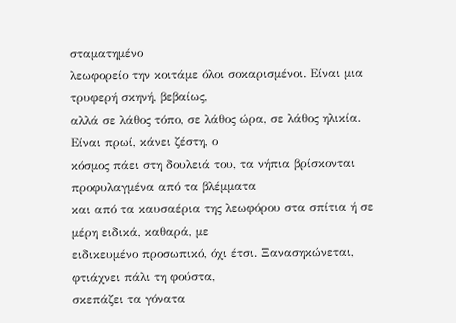σταματημένο
λεωφορείο την κοιτάμε όλοι σοκαρισμένοι. Είναι μια τρυφερή σκηνή, βεβαίως,
αλλά σε λάθος τόπο, σε λάθος ώρα, σε λάθος ηλικία. Είναι πρωί, κάνει ζέστη, ο
κόσμος πάει στη δουλειά του, τα νήπια βρίσκονται προφυλαγμένα από τα βλέμματα
και από τα καυσαέρια της λεωφόρου στα σπίτια ή σε μέρη ειδικά, καθαρά, με
ειδικευμένο προσωπικό, όχι έτσι. Ξανασηκώνεται, φτιάχνει πάλι τη φούστα,
σκεπάζει τα γόνατα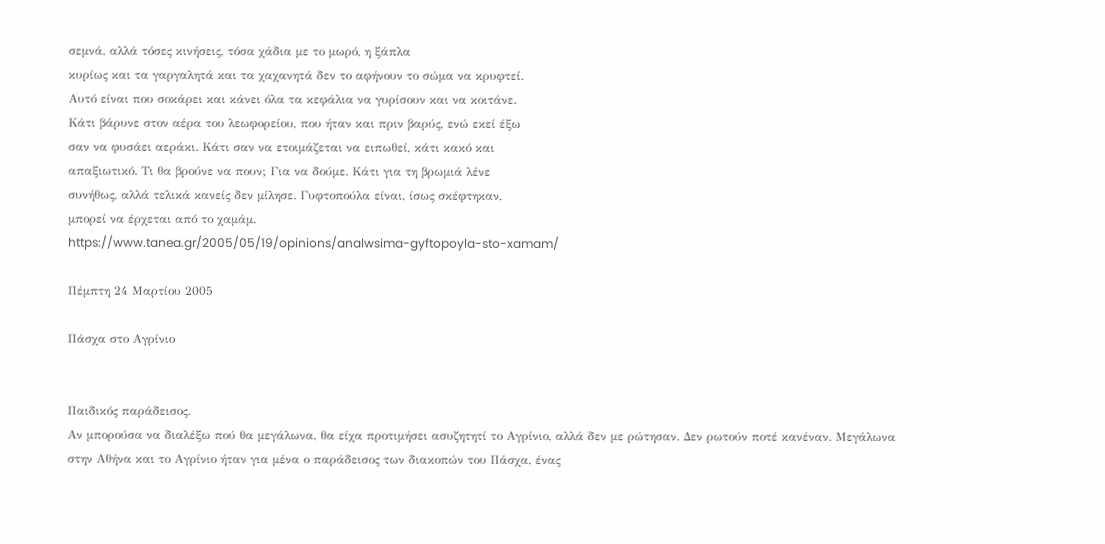σεμνά, αλλά τόσες κινήσεις, τόσα χάδια με το μωρό, η ξάπλα
κυρίως και τα γαργαλητά και τα χαχανητά δεν το αφήνουν το σώμα να κρυφτεί.
Αυτό είναι που σοκάρει και κάνει όλα τα κεφάλια να γυρίσουν και να κοιτάνε.
Κάτι βάρυνε στον αέρα του λεωφορείου, που ήταν και πριν βαρύς, ενώ εκεί έξω
σαν να φυσάει αεράκι. Κάτι σαν να ετοιμάζεται να ειπωθεί, κάτι κακό και
απαξιωτικό. Τι θα βρούνε να πουν; Για να δούμε. Κάτι για τη βρωμιά λένε
συνήθως, αλλά τελικά κανείς δεν μίλησε. Γυφτοπούλα είναι, ίσως σκέφτηκαν,
μπορεί να έρχεται από το χαμάμ.
https://www.tanea.gr/2005/05/19/opinions/analwsima-gyftopoyla-sto-xamam/

Πέμπτη 24 Μαρτίου 2005

Πάσχα στο Αγρίνιο


Παιδικός παράδεισος.
Αν μπορούσα να διαλέξω πού θα μεγάλωνα, θα είχα προτιμήσει ασυζητητί το Αγρίνιο, αλλά δεν με ρώτησαν. Δεν ρωτούν ποτέ κανέναν. Μεγάλωνα στην Αθήνα και το Αγρίνιο ήταν για μένα ο παράδεισος των διακοπών του Πάσχα, ένας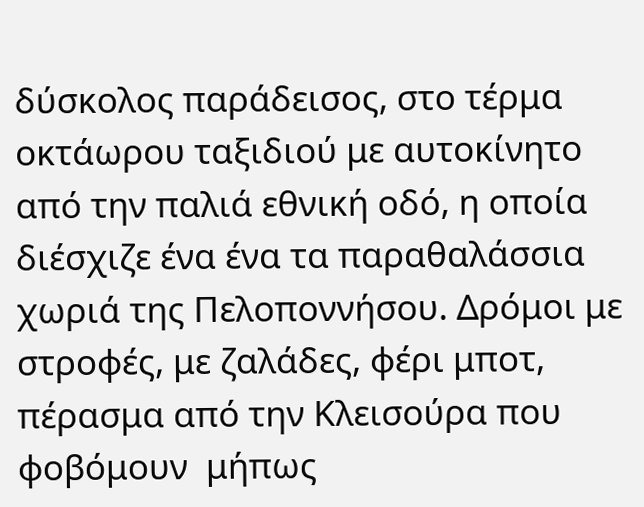δύσκολος παράδεισος, στο τέρμα οκτάωρου ταξιδιού με αυτοκίνητο από την παλιά εθνική οδό, η οποία διέσχιζε ένα ένα τα παραθαλάσσια χωριά της Πελοποννήσου. Δρόμοι με στροφές, με ζαλάδες, φέρι μποτ, πέρασμα από την Κλεισούρα που φοβόμουν  μήπως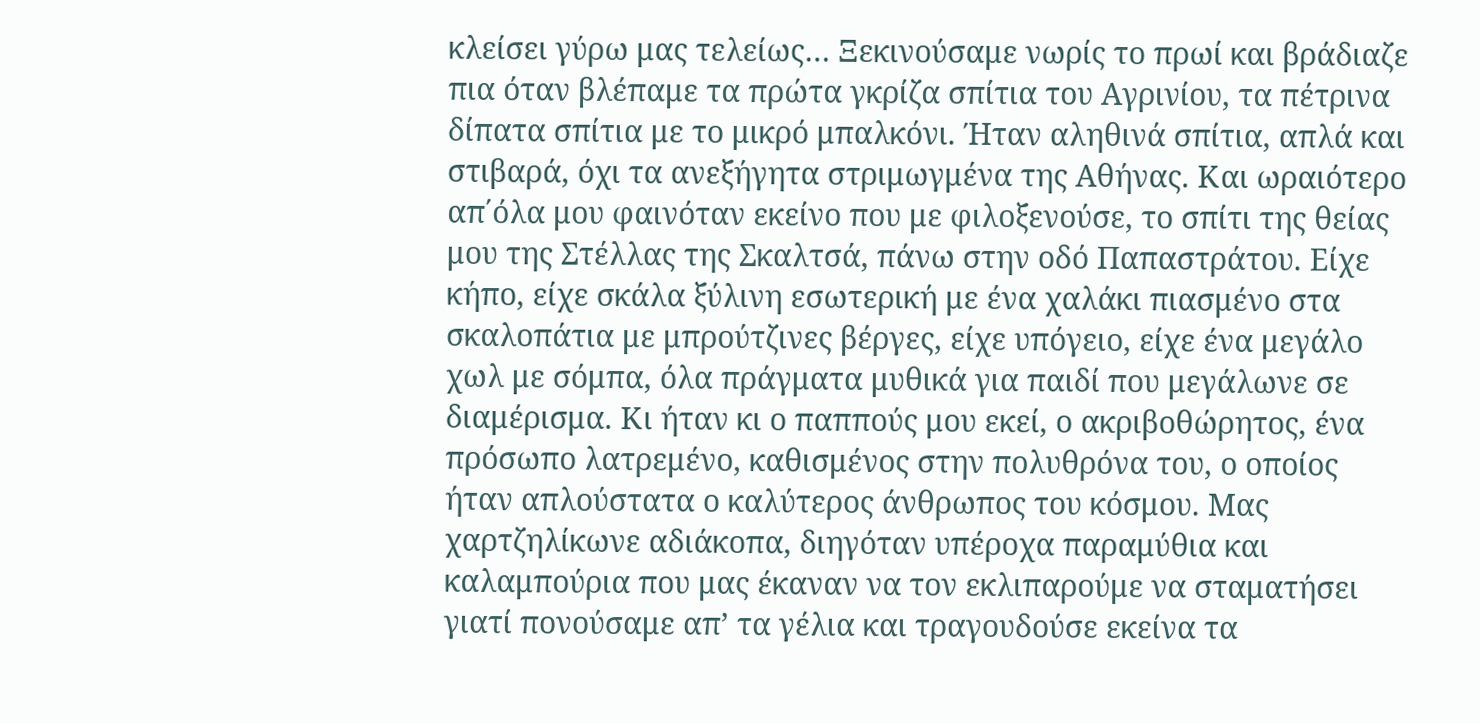κλείσει γύρω μας τελείως… Ξεκινούσαμε νωρίς το πρωί και βράδιαζε πια όταν βλέπαμε τα πρώτα γκρίζα σπίτια του Αγρινίου, τα πέτρινα δίπατα σπίτια με το μικρό μπαλκόνι. Ήταν αληθινά σπίτια, απλά και στιβαρά, όχι τα ανεξήγητα στριμωγμένα της Αθήνας. Και ωραιότερο απ΄όλα μου φαινόταν εκείνο που με φιλοξενούσε, το σπίτι της θείας μου της Στέλλας της Σκαλτσά, πάνω στην οδό Παπαστράτου. Είχε κήπο, είχε σκάλα ξύλινη εσωτερική με ένα χαλάκι πιασμένο στα σκαλοπάτια με μπρούτζινες βέργες, είχε υπόγειο, είχε ένα μεγάλο χωλ με σόμπα, όλα πράγματα μυθικά για παιδί που μεγάλωνε σε διαμέρισμα. Κι ήταν κι ο παππούς μου εκεί, ο ακριβοθώρητος, ένα πρόσωπο λατρεμένο, καθισμένος στην πολυθρόνα του, ο οποίος ήταν απλούστατα ο καλύτερος άνθρωπος του κόσμου. Μας χαρτζηλίκωνε αδιάκοπα, διηγόταν υπέροχα παραμύθια και καλαμπούρια που μας έκαναν να τον εκλιπαρούμε να σταματήσει γιατί πονούσαμε απ’ τα γέλια και τραγουδούσε εκείνα τα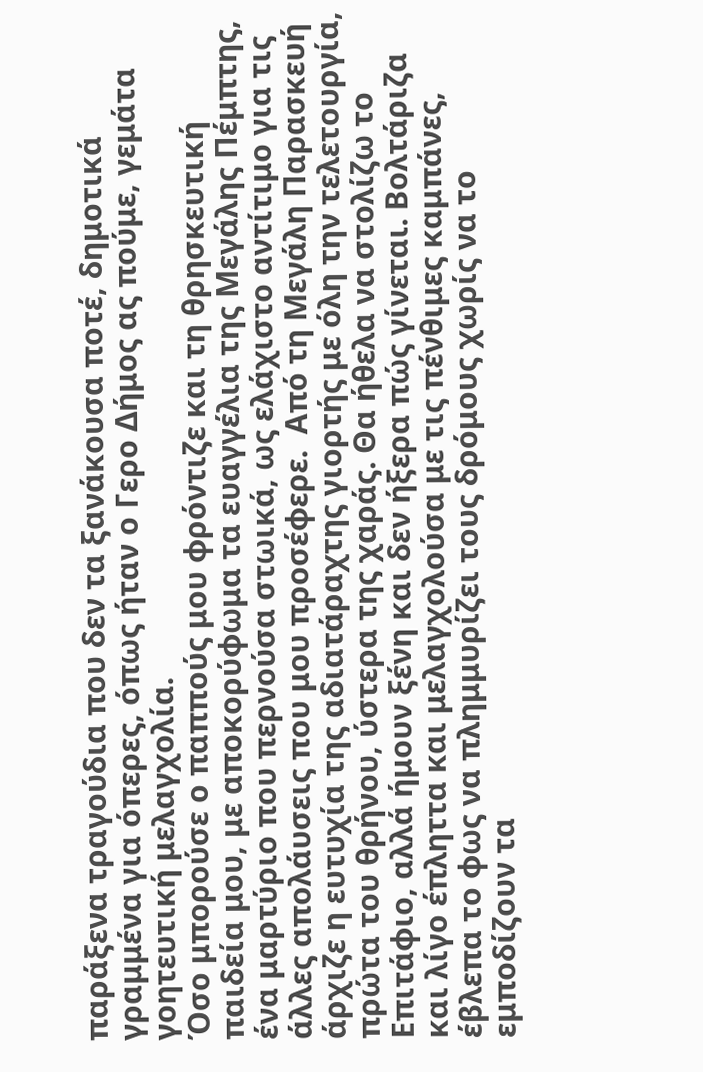παράξενα τραγούδια που δεν τα ξανάκουσα ποτέ, δημοτικά γραμμένα για όπερες, όπως ήταν ο Γερο Δήμος ας πούμε, γεμάτα γοητευτική μελαγχολία.
Όσο μπορούσε ο παππούς μου φρόντιζε και τη θρησκευτική παιδεία μου, με αποκορύφωμα τα ευαγγέλια της Μεγάλης Πέμπτης, ένα μαρτύριο που περνούσα στωικά, ως ελάχιστο αντίτιμο για τις άλλες απολάυσεις που μου προσέφερε.  Από τη Μεγάλη Παρασκευή άρχιζε η ευτυχία της αδιατάραχτης γιορτής με όλη την τελετουργία, πρώτα του θρήνου, ύστερα της χαράς. Θα ήθελα να στολίζω το Επιτάφιο, αλλά ήμουν ξένη και δεν ήξερα πώς γίνεται. Βολτάριζα και λίγο έπληττα και μελαγχολούσα με τις πένθιμες καμπάνες, έβλεπα το φως να πλημμυρίζει τους δρόμους χωρίς να το εμποδίζουν τα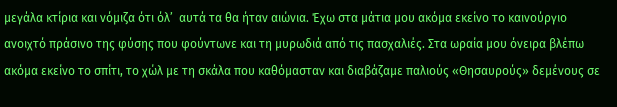μεγάλα κτίρια και νόμιζα ότι όλ’  αυτά τα θα ήταν αιώνια. Έχω στα μάτια μου ακόμα εκείνο το καινούργιο ανοιχτό πράσινο της φύσης που φούντωνε και τη μυρωδιά από τις πασχαλιές. Στα ωραία μου όνειρα βλέπω ακόμα εκείνο το σπίτι, το χώλ με τη σκάλα που καθόμασταν και διαβάζαμε παλιούς «Θησαυρούς» δεμένους σε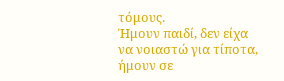τόμους.
Ήμουν παιδί, δεν είχα να νοιαστώ για τίποτα, ήμουν σε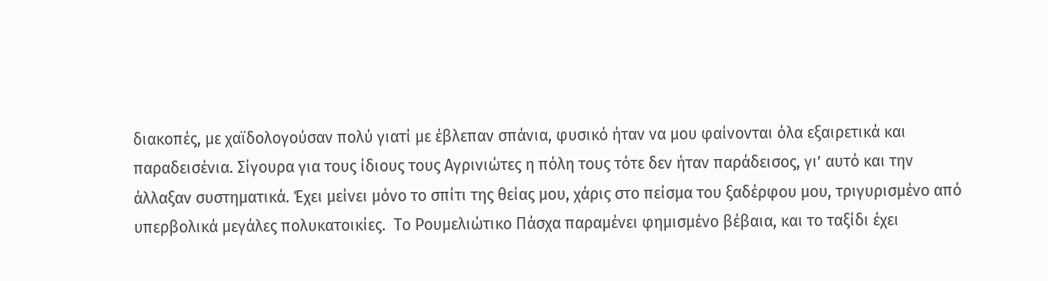διακοπές, με χαϊδολογούσαν πολύ γιατί με έβλεπαν σπάνια, φυσικό ήταν να μου φαίνονται όλα εξαιρετικά και παραδεισένια. Σίγουρα για τους ίδιους τους Αγρινιώτες η πόλη τους τότε δεν ήταν παράδεισος, γι’ αυτό και την άλλαξαν συστηματικά. Έχει μείνει μόνο το σπίτι της θείας μου, χάρις στο πείσμα του ξαδέρφου μου, τριγυρισμένο από υπερβολικά μεγάλες πολυκατοικίες.  Το Ρουμελιώτικο Πάσχα παραμένει φημισμένο βέβαια, και το ταξίδι έχει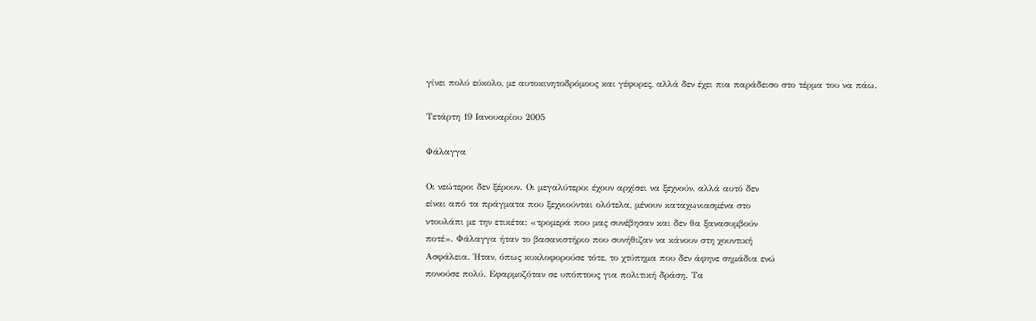γίνει πολύ εύκολο, με αυτοκινητοδρόμους και γέφυρες, αλλά δεν έχει πια παράδεισο στο τέρμα του να πάω.

Τετάρτη 19 Ιανουαρίου 2005

Φάλαγγα

Οι νεώτεροι δεν ξέρουν. Οι μεγαλύτεροι έχουν αρχίσει να ξεχνούν, αλλά αυτό δεν
είναι από τα πράγματα που ξεχνιούνται ολότελα, μένουν καταχωνιασμένα στο
ντουλάπι με την ετικέτα: «τρομερά που μας συνέβησαν και δεν θα ξανασυμβούν
ποτέ». Φάλαγγα ήταν το βασανιστήριο που συνήθιζαν να κάνουν στη χουντική
Ασφάλεια. Ήταν, όπως κυκλοφορούσε τότε, το χτύπημα που δεν άφηνε σημάδια ενώ
πονούσε πολύ. Εφαρμοζόταν σε υπόπτους για πολιτική δράση. Τα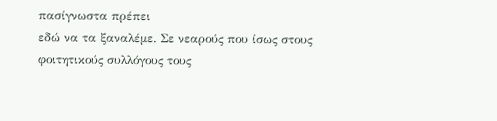πασίγνωστα πρέπει
εδώ να τα ξαναλέμε. Σε νεαρούς που ίσως στους φοιτητικούς συλλόγους τους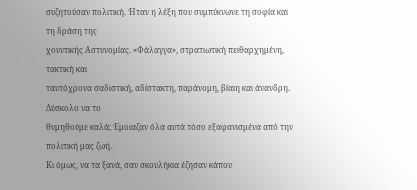συζητούσαν πολιτική. Ήταν η λέξη που συμπύκνωνε τη σοφία και τη δράση της
χουντικής Αστυνομίας. «Φάλαγγα», στρατιωτική πειθαρχημένη, τακτική και
ταυτόχρονα σαδιστική, αδίστακτη, παράνομη, βίαιη και άνανδρη. Δύσκολο να το
θυμηθούμε καλά; Έμοιαζαν όλα αυτά τόσο εξαφανισμένα από την πολιτική μας ζωή.
Κι όμως, να τα ξανά, σαν σκουλήκια έζησαν κάπου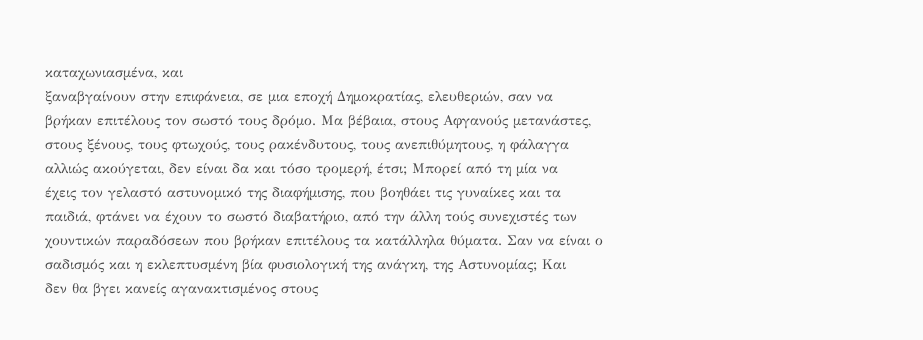καταχωνιασμένα, και
ξαναβγαίνουν στην επιφάνεια, σε μια εποχή Δημοκρατίας, ελευθεριών, σαν να
βρήκαν επιτέλους τον σωστό τους δρόμο. Μα βέβαια, στους Αφγανούς μετανάστες,
στους ξένους, τους φτωχούς, τους ρακένδυτους, τους ανεπιθύμητους, η φάλαγγα
αλλιώς ακούγεται, δεν είναι δα και τόσο τρομερή, έτσι; Μπορεί από τη μία να
έχεις τον γελαστό αστυνομικό της διαφήμισης, που βοηθάει τις γυναίκες και τα
παιδιά, φτάνει να έχουν το σωστό διαβατήριο, από την άλλη τούς συνεχιστές των
χουντικών παραδόσεων που βρήκαν επιτέλους τα κατάλληλα θύματα. Σαν να είναι ο
σαδισμός και η εκλεπτυσμένη βία φυσιολογική της ανάγκη, της Αστυνομίας; Και
δεν θα βγει κανείς αγανακτισμένος στους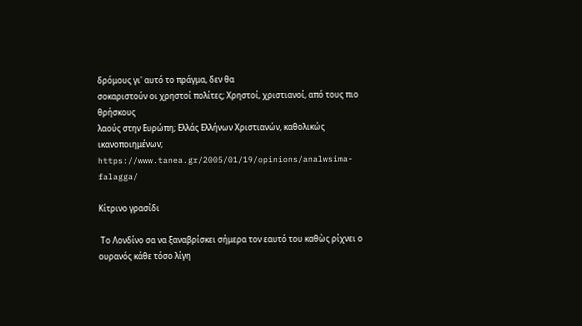δρόμους γι' αυτό το πράγμα, δεν θα
σοκαριστούν οι χρηστοί πολίτες; Χρηστοί, χριστιανοί, από τους πιο θρήσκους
λαούς στην Ευρώπη; Ελλάς Ελλήνων Χριστιανών, καθολικώς ικανοποιημένων;
https://www.tanea.gr/2005/01/19/opinions/analwsima-falagga/

Κίτρινο γρασίδι

 Το Λονδίνο σα να ξαναβρίσκει σήμερα τον εαυτό του καθὼς ρίχνει ο ουρανός κάθε τόσο λίγη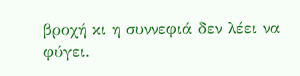βροχή κι η συννεφιά δεν λέει να φύγει.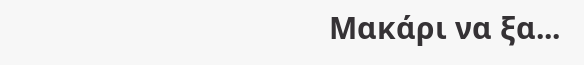Μακάρι να ξα...